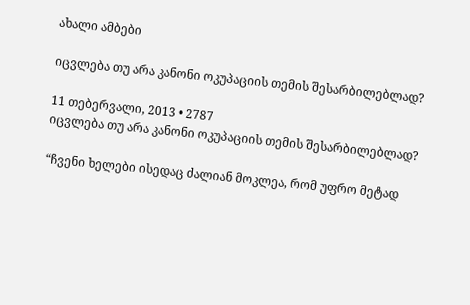ახალი ამბები

იცვლება თუ არა კანონი ოკუპაციის თემის შესარბილებლად?

11 თებერვალი, 2013 • 2787
იცვლება თუ არა კანონი ოკუპაციის თემის შესარბილებლად?

“ჩვენი ხელები ისედაც ძალიან მოკლეა, რომ უფრო მეტად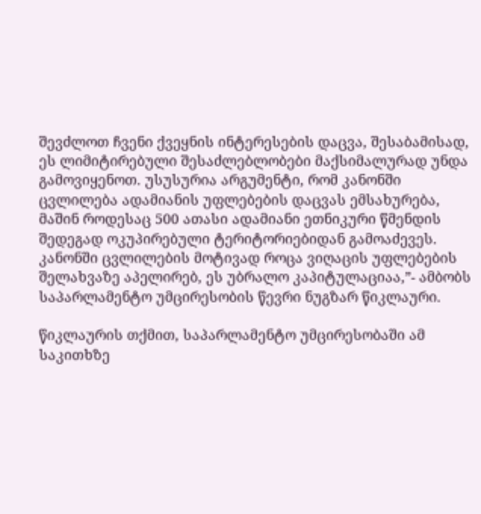შევძლოთ ჩვენი ქვეყნის ინტერესების დაცვა, შესაბამისად, ეს ლიმიტირებული შესაძლებლობები მაქსიმალურად უნდა გამოვიყენოთ. უსუსურია არგუმენტი, რომ კანონში ცვლილება ადამიანის უფლებების დაცვას ემსახურება, მაშინ როდესაც 500 ათასი ადამიანი ეთნიკური წმენდის შედეგად ოკუპირებული ტერიტორიებიდან გამოაძევეს. კანონში ცვლილების მოტივად როცა ვიღაცის უფლებების შელახვაზე აპელირებ, ეს უბრალო კაპიტულაციაა,”- ამბობს საპარლამენტო უმცირესობის წევრი ნუგზარ წიკლაური.

წიკლაურის თქმით, საპარლამენტო უმცირესობაში ამ საკითხზე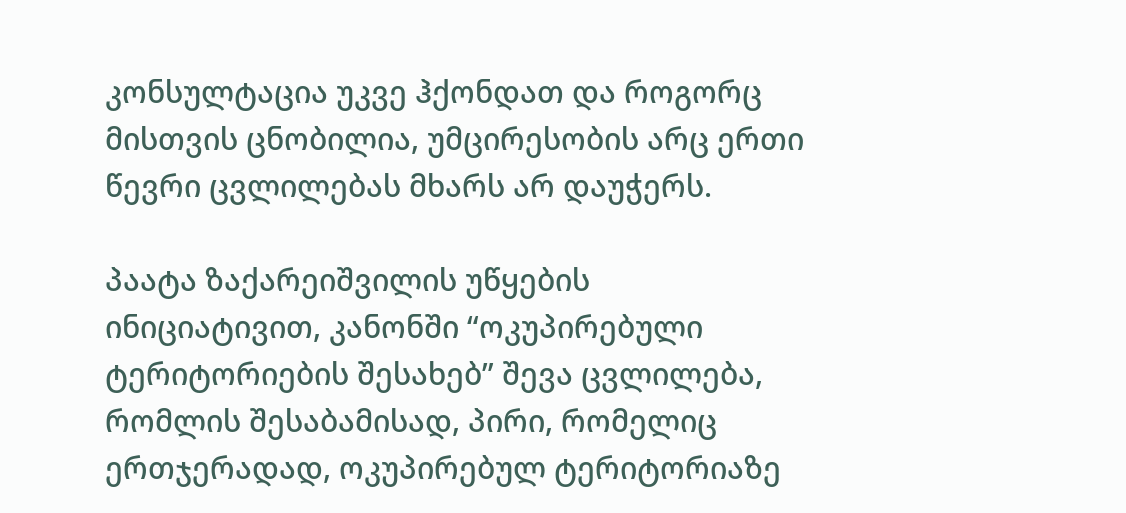კონსულტაცია უკვე ჰქონდათ და როგორც მისთვის ცნობილია, უმცირესობის არც ერთი წევრი ცვლილებას მხარს არ დაუჭერს.

პაატა ზაქარეიშვილის უწყების ინიციატივით, კანონში “ოკუპირებული ტერიტორიების შესახებ” შევა ცვლილება, რომლის შესაბამისად, პირი, რომელიც ერთჯერადად, ოკუპირებულ ტერიტორიაზე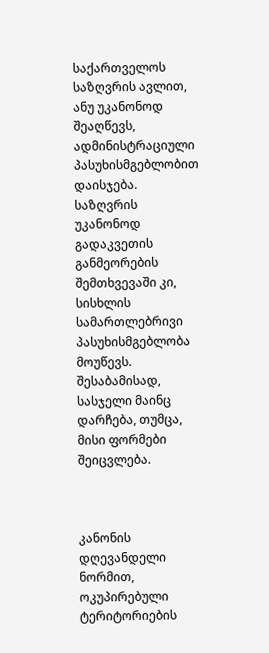საქართველოს საზღვრის ავლით, ანუ უკანონოდ შეაღწევს, ადმინისტრაციული პასუხისმგებლობით დაისჯება. საზღვრის უკანონოდ გადაკვეთის განმეორების შემთხვევაში კი, სისხლის სამართლებრივი პასუხისმგებლობა მოუწევს. შესაბამისად, სასჯელი მაინც დარჩება, თუმცა, მისი ფორმები შეიცვლება.



კანონის დღევანდელი ნორმით, ოკუპირებული ტერიტორიების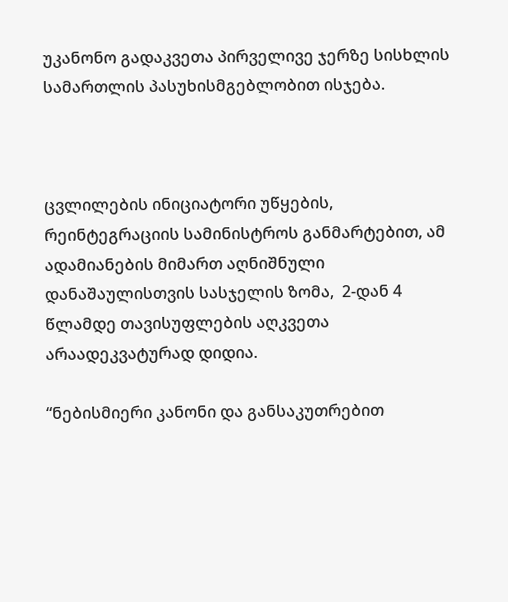უკანონო გადაკვეთა პირველივე ჯერზე სისხლის სამართლის პასუხისმგებლობით ისჯება.



ცვლილების ინიციატორი უწყების, რეინტეგრაციის სამინისტროს განმარტებით, ამ ადამიანების მიმართ აღნიშნული დანაშაულისთვის სასჯელის ზომა,  2-დან 4 წლამდე თავისუფლების აღკვეთა არაადეკვატურად დიდია.

“ნებისმიერი კანონი და განსაკუთრებით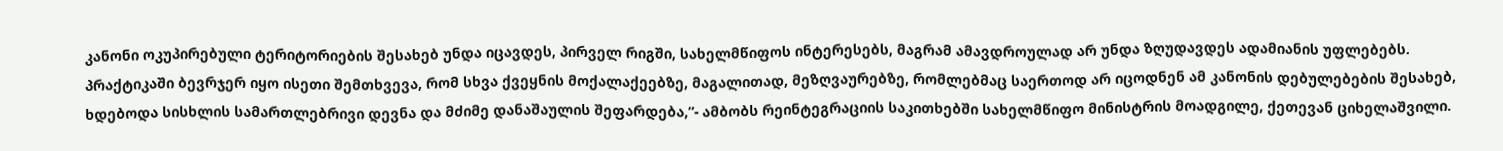კანონი ოკუპირებული ტერიტორიების შესახებ უნდა იცავდეს, პირველ რიგში, სახელმწიფოს ინტერესებს, მაგრამ ამავდროულად არ უნდა ზღუდავდეს ადამიანის უფლებებს. პრაქტიკაში ბევრჯერ იყო ისეთი შემთხვევა, რომ სხვა ქვეყნის მოქალაქეებზე, მაგალითად, მეზღვაურებზე, რომლებმაც საერთოდ არ იცოდნენ ამ კანონის დებულებების შესახებ, ხდებოდა სისხლის სამართლებრივი დევნა და მძიმე დანაშაულის შეფარდება,”- ამბობს რეინტეგრაციის საკითხებში სახელმწიფო მინისტრის მოადგილე, ქეთევან ციხელაშვილი.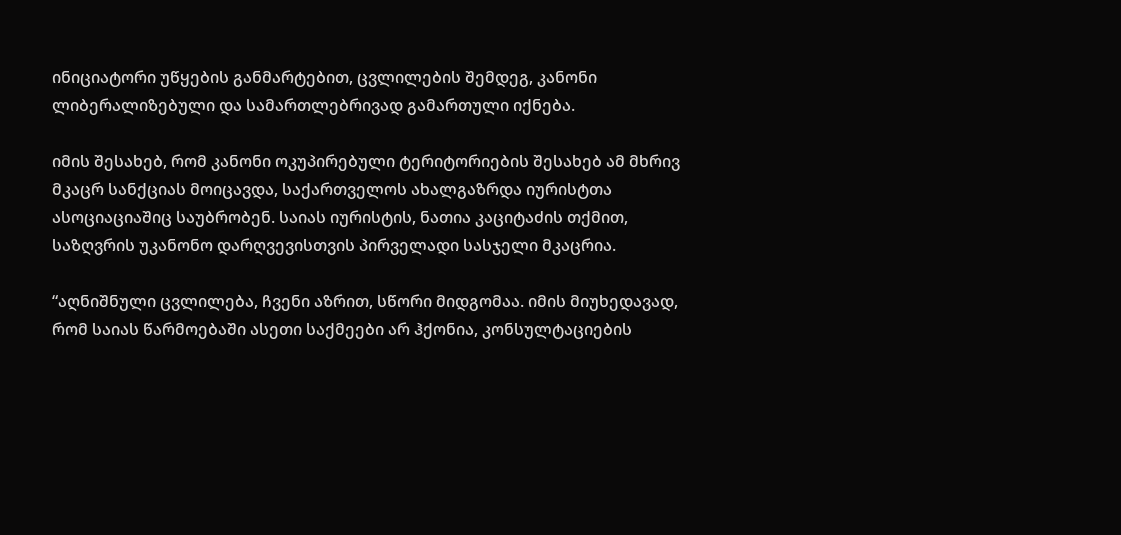ინიციატორი უწყების განმარტებით, ცვლილების შემდეგ, კანონი ლიბერალიზებული და სამართლებრივად გამართული იქნება.

იმის შესახებ, რომ კანონი ოკუპირებული ტერიტორიების შესახებ ამ მხრივ მკაცრ სანქციას მოიცავდა, საქართველოს ახალგაზრდა იურისტთა ასოციაციაშიც საუბრობენ. საიას იურისტის, ნათია კაციტაძის თქმით, საზღვრის უკანონო დარღვევისთვის პირველადი სასჯელი მკაცრია.

“აღნიშნული ცვლილება, ჩვენი აზრით, სწორი მიდგომაა. იმის მიუხედავად, რომ საიას წარმოებაში ასეთი საქმეები არ ჰქონია, კონსულტაციების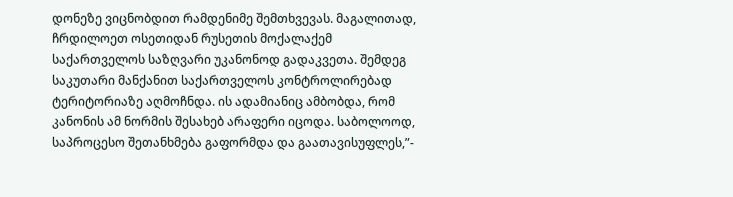დონეზე ვიცნობდით რამდენიმე შემთხვევას. მაგალითად, ჩრდილოეთ ოსეთიდან რუსეთის მოქალაქემ საქართველოს საზღვარი უკანონოდ გადაკვეთა. შემდეგ საკუთარი მანქანით საქართველოს კონტროლირებად ტერიტორიაზე აღმოჩნდა. ის ადამიანიც ამბობდა, რომ კანონის ამ ნორმის შესახებ არაფერი იცოდა. საბოლოოდ, საპროცესო შეთანხმება გაფორმდა და გაათავისუფლეს,”-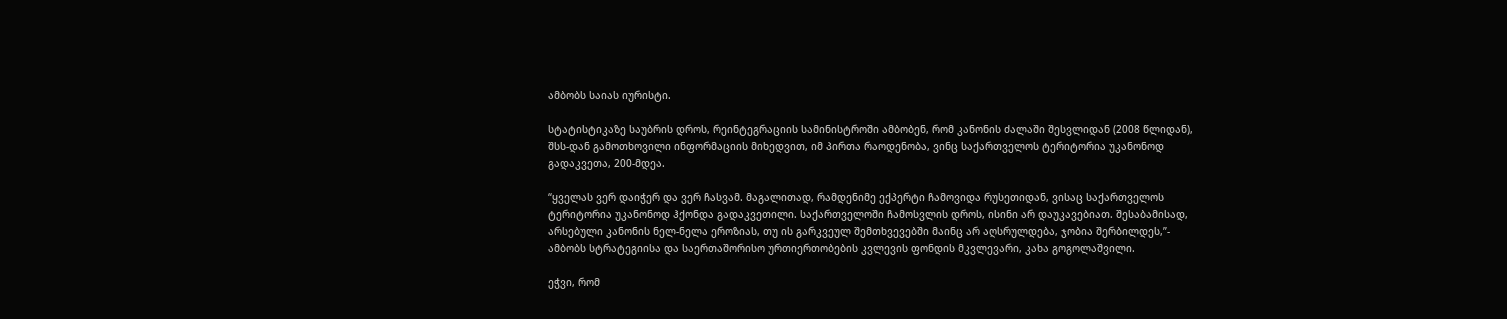ამბობს საიას იურისტი.

სტატისტიკაზე საუბრის დროს, რეინტეგრაციის სამინისტროში ამბობენ, რომ კანონის ძალაში შესვლიდან (2008 წლიდან), შსს-დან გამოთხოვილი ინფორმაციის მიხედვით, იმ პირთა რაოდენობა, ვინც საქართველოს ტერიტორია უკანონოდ გადაკვეთა, 200-მდეა.

“ყველას ვერ დაიჭერ და ვერ ჩასვამ. მაგალითად, რამდენიმე ექპერტი ჩამოვიდა რუსეთიდან, ვისაც საქართველოს ტერიტორია უკანონოდ ჰქონდა გადაკვეთილი. საქართველოში ჩამოსვლის დროს, ისინი არ დაუკავებიათ. შესაბამისად, არსებული კანონის ნელ-ნელა ეროზიას, თუ ის გარკვეულ შემთხვევებში მაინც არ აღსრულდება, ჯობია შერბილდეს,”- ამბობს სტრატეგიისა და საერთაშორისო ურთიერთობების კვლევის ფონდის მკვლევარი, კახა გოგოლაშვილი.

ეჭვი, რომ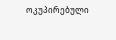ოკუპირებული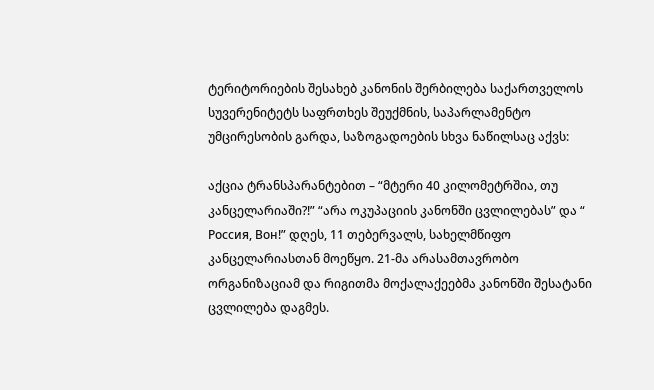ტერიტორიების შესახებ კანონის შერბილება საქართველოს სუვერენიტეტს საფრთხეს შეუქმნის, საპარლამენტო უმცირესობის გარდა, საზოგადოების სხვა ნაწილსაც აქვს:

აქცია ტრანსპარანტებით – “მტერი 40 კილომეტრშია, თუ კანცელარიაში?!” “არა ოკუპაციის კანონში ცვლილებას” და “ Россия, Вон!” დღეს, 11 თებერვალს, სახელმწიფო კანცელარიასთან მოეწყო. 21-მა არასამთავრობო ორგანიზაციამ და რიგითმა მოქალაქეებმა კანონში შესატანი ცვლილება დაგმეს.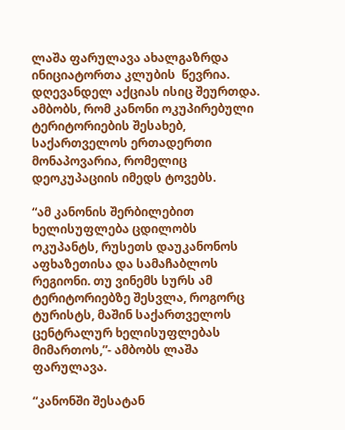ლაშა ფარულავა ახალგაზრდა ინიციატორთა კლუბის  წევრია. დღევანდელ აქციას ისიც შეურთდა. ამბობს, რომ კანონი ოკუპირებული ტერიტორიების შესახებ, საქართველოს ერთადერთი მონაპოვარია, რომელიც დეოკუპაციის იმედს ტოვებს.

“ამ კანონის შერბილებით ხელისუფლება ცდილობს ოკუპანტს, რუსეთს დაუკანონოს აფხაზეთისა და სამაჩაბლოს რეგიონი. თუ ვინემს სურს ამ ტერიტორიებზე შესვლა, როგორც ტურისტს, მაშინ საქართველოს ცენტრალურ ხელისუფლებას მიმართოს,”- ამბობს ლაშა ფარულავა.

“კანონში შესატან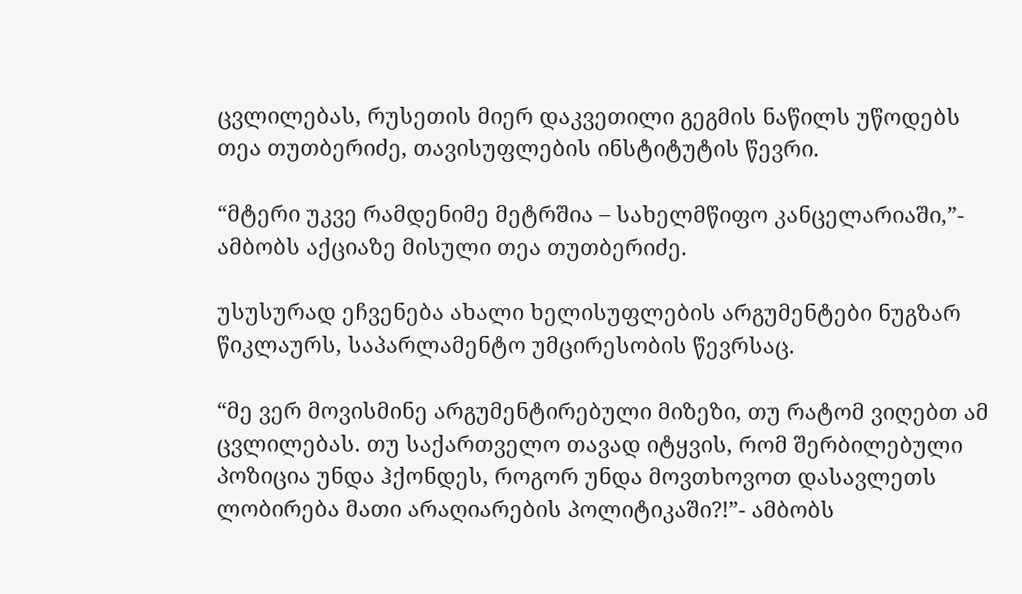ცვლილებას, რუსეთის მიერ დაკვეთილი გეგმის ნაწილს უწოდებს თეა თუთბერიძე, თავისუფლების ინსტიტუტის წევრი.

“მტერი უკვე რამდენიმე მეტრშია – სახელმწიფო კანცელარიაში,”- ამბობს აქციაზე მისული თეა თუთბერიძე.

უსუსურად ეჩვენება ახალი ხელისუფლების არგუმენტები ნუგზარ წიკლაურს, საპარლამენტო უმცირესობის წევრსაც.

“მე ვერ მოვისმინე არგუმენტირებული მიზეზი, თუ რატომ ვიღებთ ამ ცვლილებას. თუ საქართველო თავად იტყვის, რომ შერბილებული პოზიცია უნდა ჰქონდეს, როგორ უნდა მოვთხოვოთ დასავლეთს ლობირება მათი არაღიარების პოლიტიკაში?!”- ამბობს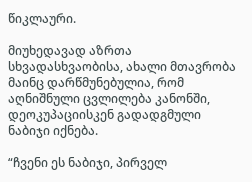წიკლაური.

მიუხედავად აზრთა სხვადასხვაობისა, ახალი მთავრობა მაინც დარწმუნებულია, რომ აღნიშნული ცვლილება კანონში, დეოკუპაციისკენ გადადგმული ნაბიჯი იქნება.

“ჩვენი ეს ნაბიჯი, პირველ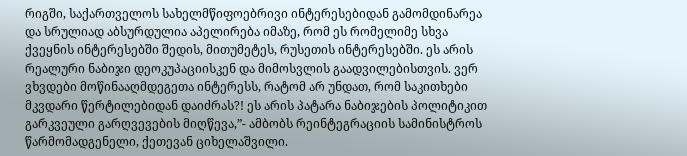რიგში, საქართველოს სახელმწიფოებრივი ინტერესებიდან გამომდინარეა და სრულიად აბსურდულია აპელირება იმაზე, რომ ეს რომელიმე სხვა ქვეყნის ინტერესებში შედის, მითუმეტეს, რუსეთის ინტერესებში. ეს არის რეალური ნაბიჯი დეოკუპაციისკენ და მიმოსვლის გაადვილებისთვის. ვერ ვხვდები მოწინააღმდეგეთა ინტერესს, რატომ არ უნდათ, რომ საკითხები მკვდარი წერტილებიდან დაიძრას?! ეს არის პატარა ნაბიჯების პოლიტიკით გარკვეული გარღვევების მიღწევა,”- ამბობს რეინტეგრაციის სამინისტროს წარმომადგენელი, ქეთევან ციხელაშვილი.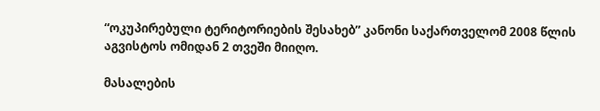“ოკუპირებული ტერიტორიების შესახებ” კანონი საქართველომ 2008 წლის აგვისტოს ომიდან 2 თვეში მიიღო.

მასალების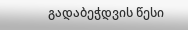გადაბეჭდვის წესი